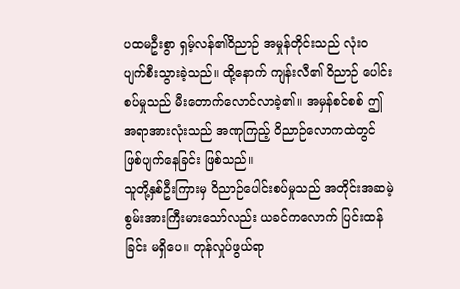ပထမဦးစွာ ရှမ့်လန်၏ဝိညာဉ် အမှုန်တိုင်းသည် လုံးဝ ပျက်စီးသွားခဲ့သည်။ ထို့နောက် ကျန်းလီ၏ ဝိညာဉ် ပေါင်းစပ်မှုသည် မီးတောက်လောင်လာခဲ့၏။ အမှန်စင်စစ် ဤအရာအားလုံးသည် အဏုကြည့် ဝိညာဉ်လောကထဲတွင် ဖြစ်ပျက်နေခြင်း ဖြစ်သည်။
သူတို့နှစ်ဦးကြားမှ ဝိညာဉ်ပေါင်းစပ်မှုသည် အတိုင်းအဆမဲ့ စွမ်းအားကြီးမားသော်လည်း ယခင်ကလောက် ပြင်းထန်ခြင်း မရှိပေ။ တုန်လှုပ်ဖွယ်ရာ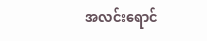အလင်းရောင်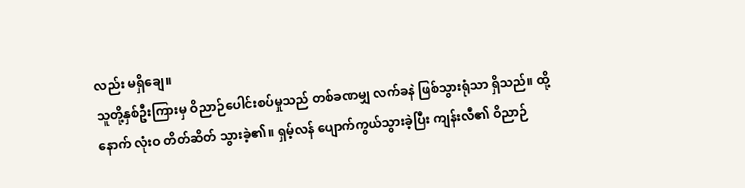လည်း မရှိချေ။
သူတို့နှစ်ဦးကြားမှ ဝိညာဉ်ပေါင်းစပ်မှုသည် တစ်ခဏမျှ လက်ခနဲ ဖြစ်သွားရုံသာ ရှိသည်။ ထို့နောက် လုံးဝ တိတ်ဆိတ် သွားခဲ့၏။ ရှမ့်လန် ပျောက်ကွယ်သွားခဲ့ပြီး ကျန်းလီ၏ ဝိညာဉ်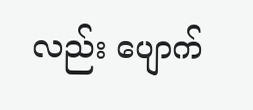လည်း ပျောက်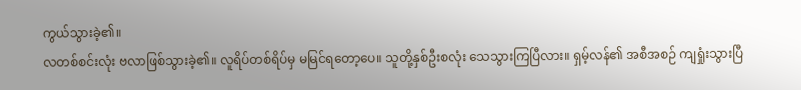ကွယ်သွားခဲ့၏။
လတစ်စင်းလုံး ဗလာဖြစ်သွားခဲ့၏။ လူရိပ်တစ်ရိပ်မှ မမြင်ရတော့ပေ။ သူတို့နှစ်ဦးစလုံး သေသွားကြပြီလား။ ရှမ့်လန်၏ အစီအစဉ် ကျရှုံးသွားပြီ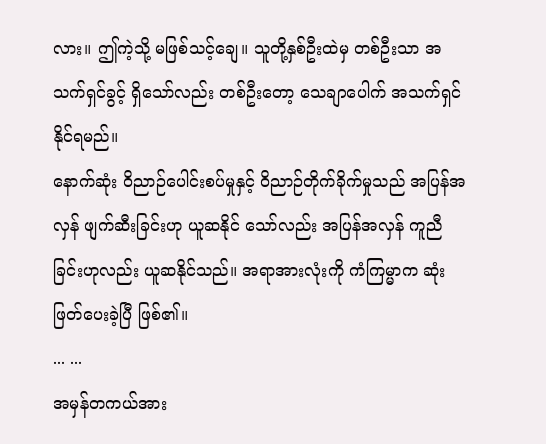လား။ ဤကဲ့သို့ မဖြစ်သင့်ချေ။ သူတို့နှစ်ဦးထဲမှ တစ်ဦးသာ အသက်ရှင်ခွင့် ရှိသော်လည်း တစ်ဦးတော့ သေချာပေါက် အသက်ရှင်နိုင်ရမည်။
နောက်ဆုံး ဝိညာဉ်ပေါင်းစပ်မှုနှင့် ဝိညာဉ်တိုက်ခိုက်မှုသည် အပြန်အလှန် ဖျက်ဆီးခြင်းဟု ယူဆနိုင် သော်လည်း အပြန်အလှန် ကူညီခြင်းဟုလည်း ယူဆနိုင်သည်။ အရာအားလုံးကို ကံကြမ္မာက ဆုံးဖြတ်ပေးခဲ့ပြီ ဖြစ်၏။
... ...
အမှန်တကယ်အား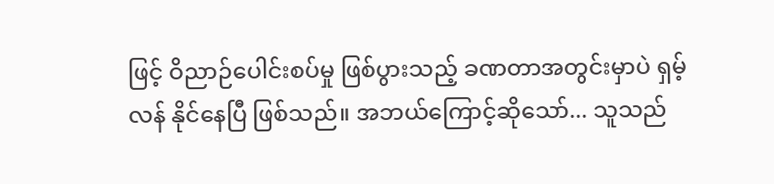ဖြင့် ဝိညာဉ်ပေါင်းစပ်မှု ဖြစ်ပွားသည့် ခဏတာအတွင်းမှာပဲ ရှမ့်လန် နိုင်နေပြီ ဖြစ်သည်။ အဘယ်ကြောင့်ဆိုသော်... သူသည်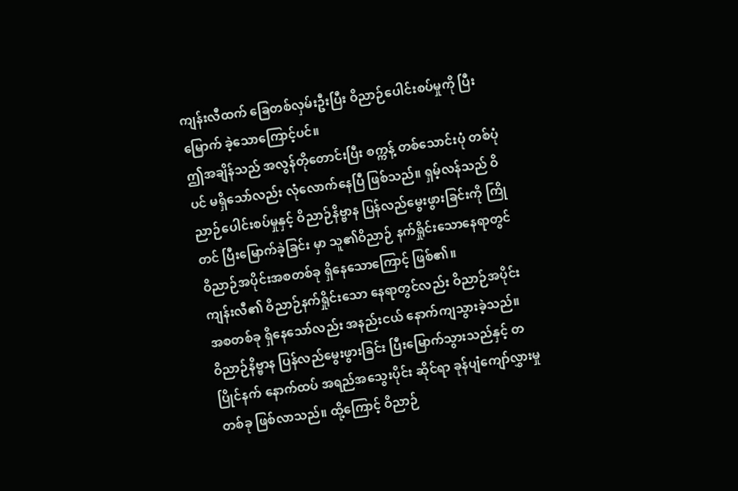ကျန်းလီထက် ခြေတစ်လှမ်းဦးပြီး ဝိညာဉ်ပေါင်းစပ်မှုကို ပြီးမြောက် ခဲ့သောကြောင့်ပင်။
ဤအချိန်သည် အလွန်တိုတောင်းပြီး စက္ကန့် တစ်သောင်းပုံ တစ်ပုံပင် မရှိသော်လည်း လုံလောက်နေပြီ ဖြစ်သည်။ ရှမ့်လန်သည် ဝိညာဉ်ပေါင်းစပ်မှုနှင့် ဝိညာဉ်နိဗ္ဗာန ပြန်လည်မွေးဖွားခြင်းကို ကြိုတင် ပြီးမြောက်ခဲ့ခြင်း မှာ သူ၏ဝိညာဉ် နက်ရှိုင်းသောနေရာတွင် ဝိညာဉ်အပိုင်းအစတစ်ခု ရှိနေသောကြောင့် ဖြစ်၏။
ကျန်းလီ၏ ဝိညာဉ်နက်ရှိုင်းသော နေရာတွင်လည်း ဝိညာဉ်အပိုင်းအစတစ်ခု ရှိနေသော်လည်း အနည်းငယ် နောက်ကျသွားခဲ့သည်။
ဝိညာဉ်နိဗ္ဗာန ပြန်လည်မွေးဖွားခြင်း ပြီးမြောက်သွားသည်နှင့် တပြိုင်နက် နောက်ထပ် အရည်အသွေးပိုင်း ဆိုင်ရာ ခုန်ပျံကျော်လွှားမှုတစ်ခု ဖြစ်လာသည်။ ထို့ကြောင့် ဝိညာဉ်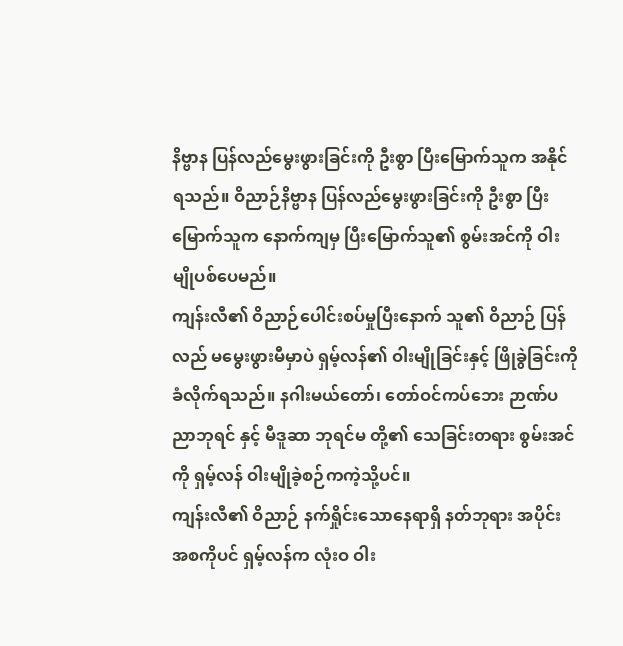နိဗ္ဗာန ပြန်လည်မွေးဖွားခြင်းကို ဦးစွာ ပြီးမြောက်သူက အနိုင်ရသည်။ ဝိညာဉ်နိဗ္ဗာန ပြန်လည်မွေးဖွားခြင်းကို ဦးစွာ ပြီးမြောက်သူက နောက်ကျမှ ပြီးမြောက်သူ၏ စွမ်းအင်ကို ဝါးမျိုပစ်ပေမည်။
ကျန်းလီ၏ ဝိညာဉ်ပေါင်းစပ်မှုပြီးနောက် သူ၏ ဝိညာဉ် ပြန်လည် မမွေးဖွားမီမှာပဲ ရှမ့်လန်၏ ဝါးမျိုခြင်းနှင့် ဖြိုခွဲခြင်းကို ခံလိုက်ရသည်။ နဂါးမယ်တော်၊ တော်ဝင်ကပ်ဘေး ဉာဏ်ပညာဘုရင် နှင့် မီဒူဆာ ဘုရင်မ တို့၏ သေခြင်းတရား စွမ်းအင်ကို ရှမ့်လန် ဝါးမျိုခဲ့စဉ်ကကဲ့သို့ပင်။
ကျန်းလီ၏ ဝိညာဉ် နက်ရှိုင်းသောနေရာရှိ နတ်ဘုရား အပိုင်းအစကိုပင် ရှမ့်လန်က လုံးဝ ဝါး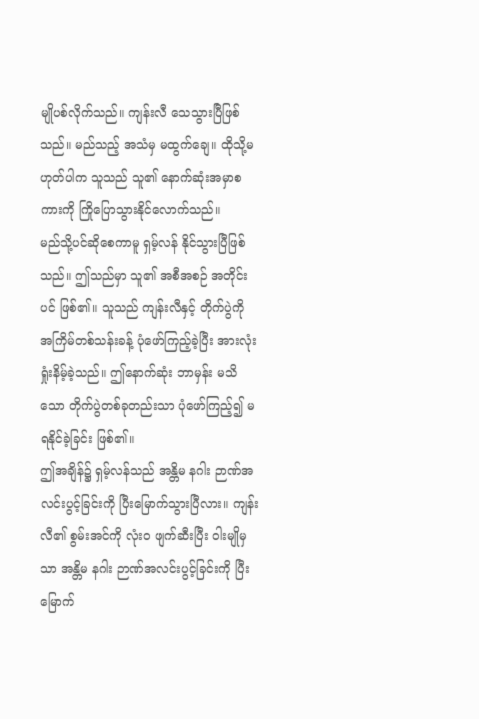မျိုပစ်လိုက်သည်။ ကျန်းလီ သေသွားပြီဖြစ်သည်။ မည်သည့် အသံမှ မထွက်ချေ။ ထိုသို့မဟုတ်ပါက သူသည် သူ၏ နောက်ဆုံးအမှာစကားကို ကြိုပြောသွားနိုင်လောက်သည်။
မည်သို့ပင်ဆိုစေကာမူ ရှမ့်လန် နိုင်သွားပြီဖြစ်သည်။ ဤသည်မှာ သူ၏ အစီအစဉ် အတိုင်းပင် ဖြစ်၏။ သူသည် ကျန်းလီနှင့် တိုက်ပွဲကို အကြိမ်တစ်သန်းခန့် ပုံဖော်ကြည့်ခဲ့ပြီး အားလုံး ရှုံးနိမ့်ခဲ့သည်။ ဤနောက်ဆုံး ဘာမှန်း မသိသော တိုက်ပွဲတစ်ခုတည်းသာ ပုံဖော်ကြည့်၍ မရနိုင်ခဲ့ခြင်း ဖြစ်၏။
ဤအချိန်၌ ရှမ့်လန်သည် အန္တိမ နဂါး ဉာဏ်အလင်းပွင့်ခြင်းကို ပြီးမြောက်သွားပြီလား။ ကျန်းလီ၏ စွမ်းအင်ကို လုံးဝ ဖျက်ဆီးပြီး ဝါးမျိုမှသာ အန္တိမ နဂါး ဉာဏ်အလင်းပွင့်ခြင်းကို ပြီးမြောက်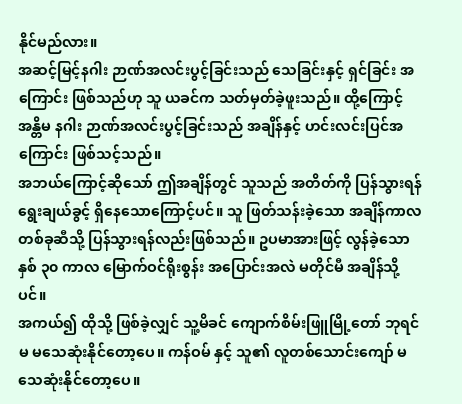နိုင်မည်လား။
အဆင့်မြင့်နဂါး ဉာဏ်အလင်းပွင့်ခြင်းသည် သေခြင်းနှင့် ရှင်ခြင်း အကြောင်း ဖြစ်သည်ဟု သူ ယခင်က သတ်မှတ်ခဲ့ဖူးသည်။ ထို့ကြောင့် အန္တိမ နဂါး ဉာဏ်အလင်းပွင့်ခြင်းသည် အချိန်နှင့် ဟင်းလင်းပြင်အကြောင်း ဖြစ်သင့်သည်။
အဘယ်ကြောင့်ဆိုသော် ဤအချိန်တွင် သူသည် အတိတ်ကို ပြန်သွားရန် ရွေးချယ်ခွင့် ရှိနေသောကြောင့်ပင်။ သူ ဖြတ်သန်းခဲ့သော အချိန်ကာလ တစ်ခုဆီသို့ ပြန်သွားရန်လည်းဖြစ်သည်။ ဥပမာအားဖြင့် လွန်ခဲ့သော နှစ် ၃၀ ကာလ မြောက်ဝင်ရိုးစွန်း အပြောင်းအလဲ မတိုင်မီ အချိန်သို့ပင်။
အကယ်၍ ထိုသို့ ဖြစ်ခဲ့လျှင် သူ့မိခင် ကျောက်စိမ်းဖြူမြို့တော် ဘုရင်မ မသေဆုံးနိုင်တော့ပေ။ ကန်ဝမ် နှင့် သူ၏ လူတစ်သောင်းကျော် မသေဆုံးနိုင်တော့ပေ။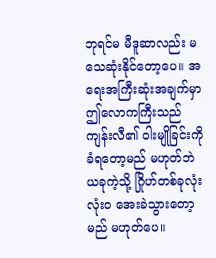ဘုရင်မ မီဒူဆာလည်း မသေဆုံးနိုင်တော့ပေ။ အရေးအကြီးဆုံးအချက်မှာ ဤလောကကြီးသည် ကျန်းလီ၏ ဝါးမျိုခြင်းကို ခံရတော့မည် မဟုတ်ဘဲ ယခုကဲ့သို့ ဂြိုဟ်တစ်ခုလုံး လုံးဝ အေးခဲသွားတော့မည် မဟုတ်ပေ။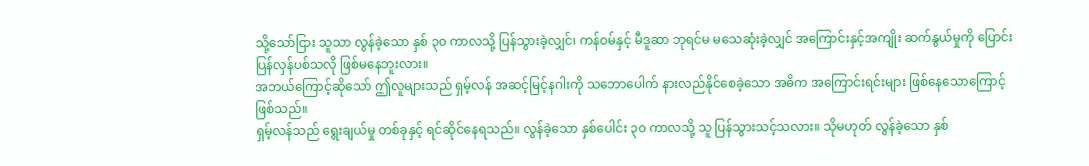သို့သော်ငြား သူသာ လွန်ခဲ့သော နှစ် ၃၀ ကာလသို့ ပြန်သွားခဲ့လျှင်၊ ကန်ဝမ်နှင့် မီဒူဆာ ဘုရင်မ မသေဆုံးခဲ့လျှင် အကြောင်းနှင့်အကျိုး ဆက်နွယ်မှုကို ပြောင်းပြန်လှန်ပစ်သလို ဖြစ်မနေဘူးလား။
အဘယ်ကြောင့်ဆိုသော် ဤလူများသည် ရှမ့်လန် အဆင့်မြင့်နဂါးကို သဘောပေါက် နားလည်နိုင်စေခဲ့သော အဓိက အကြောင်းရင်းများ ဖြစ်နေသောကြောင့် ဖြစ်သည်။
ရှမ့်လန်သည် ရွေးချယ်မှု တစ်ခုနှင့် ရင်ဆိုင်နေရသည်။ လွန်ခဲ့သော နှစ်ပေါင်း ၃၀ ကာလသို့ သူ ပြန်သွားသင့်သလား။ သိုမဟုတ် လွန်ခဲ့သော နှစ်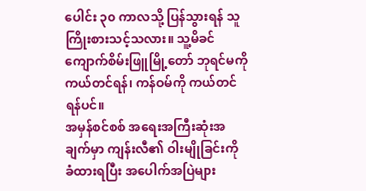ပေါင်း ၃၀ ကာလသို့ ပြန်သွားရန် သူ ကြိုးစားသင့်သလား။ သူ့မိခင် ကျောက်စိမ်းဖြူမြို့တော် ဘုရင်မကို ကယ်တင်ရန်၊ ကန်ဝမ်ကို ကယ်တင်ရန်ပင်။
အမှန်စင်စစ် အရေးအကြီးဆုံးအချက်မှာ ကျန်းလီ၏ ဝါးမျိုခြင်းကို ခံထားရပြီး အပေါက်အပြဲများ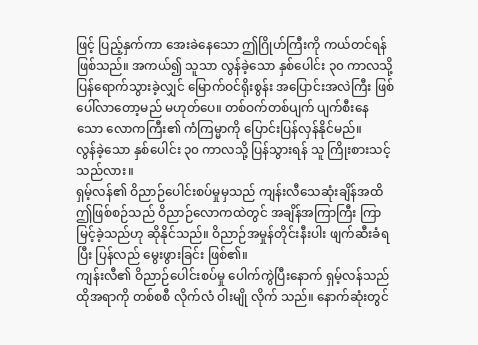ဖြင့် ပြည့်နှက်ကာ အေးခဲနေသော ဤဂြိုဟ်ကြီးကို ကယ်တင်ရန် ဖြစ်သည်။ အကယ်၍ သူသာ လွန်ခဲ့သော နှစ်ပေါင်း ၃၀ ကာလသို့ ပြန်ရောက်သွားခဲ့လျှင် မြောက်ဝင်ရိုးစွန်း အပြောင်းအလဲကြီး ဖြစ်ပေါ်လာတော့မည် မဟုတ်ပေ။ တစ်ဝက်တစ်ပျက် ပျက်စီးနေသော လောကကြီး၏ ကံကြမ္မာကို ပြောင်းပြန်လှန်နိုင်မည်။
လွန်ခဲ့သော နှစ်ပေါင်း ၃၀ ကာလသို့ ပြန်သွားရန် သူ ကြိုးစားသင့်သည်လား။
ရှမ့်လန်၏ ဝိညာဉ်ပေါင်းစပ်မှုမှသည် ကျန်းလီသေဆုံးချိန်အထိ ဤဖြစ်စဉ်သည် ဝိညာဉ်လောကထဲတွင် အချိန်အကြာကြီး ကြာမြင့်ခဲ့သည်ဟု ဆိုနိုင်သည်။ ဝိညာဉ်အမှုန်တိုင်းနီးပါး ဖျက်ဆီးခံရပြီး ပြန်လည် မွေးဖွားခြင်း ဖြစ်၏။
ကျန်းလီ၏ ဝိညာဉ်ပေါင်းစပ်မှု ပေါက်ကွဲပြီးနောက် ရှမ့်လန်သည် ထိုအရာကို တစ်စစီ လိုက်လံ ဝါးမျို လိုက် သည်။ နောက်ဆုံးတွင်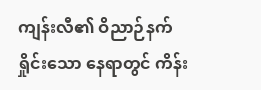ကျန်းလီ၏ ဝိညာဉ်နက်ရှိုင်းသော နေရာတွင် ကိန်း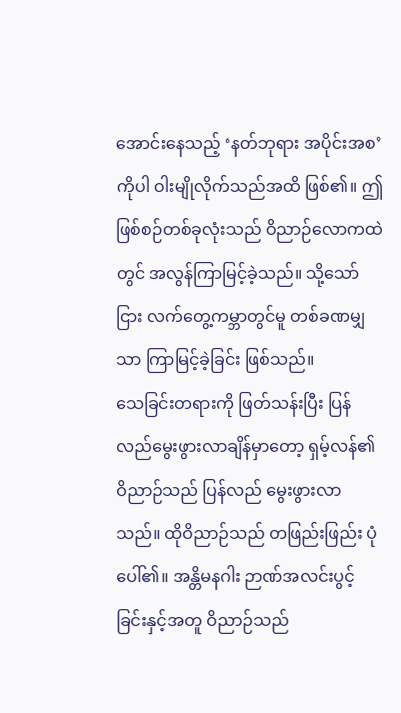အောင်းနေသည့် ‘နတ်ဘုရား အပိုင်းအစ’ ကိုပါ ဝါးမျိုလိုက်သည်အထိ ဖြစ်၏။ ဤဖြစ်စဉ်တစ်ခုလုံးသည် ဝိညာဉ်လောကထဲတွင် အလွန်ကြာမြင့်ခဲ့သည်။ သို့သော်ငြား လက်တွေ့ကမ္ဘာတွင်မူ တစ်ခဏမျှသာ ကြာမြင့်ခဲ့ခြင်း ဖြစ်သည်။
သေခြင်းတရားကို ဖြတ်သန်းပြီး ပြန်လည်မွေးဖွားလာချိန်မှာတော့ ရှမ့်လန်၏ ဝိညာဉ်သည် ပြန်လည် မွေးဖွားလာသည်။ ထိုဝိညာဉ်သည် တဖြည်းဖြည်း ပုံပေါ်၏။ အန္တိမနဂါး ဉာဏ်အလင်းပွင့်ခြင်းနှင့်အတူ ဝိညာဉ်သည်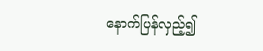နောက်ပြန်လှည့်၍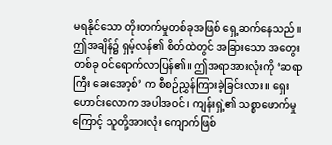မရနိုင်သော တိုးတက်မှုတစ်ခုအဖြစ် ရှေ့ဆက်နေသည်။
ဤအချိန်၌ ရှမ့်လန်၏ စိတ်ထဲတွင် အခြားသော အတွေးတစ်ခု ဝင်ရောက်လာပြန်၏။ ဤအရာအားလုံးကို ‘ဆရာကြီး ခေးအော့စ်’ က စီစဉ်ညွှန်ကြားခဲ့ခြင်းလား။ ရှေးဟောင်းလောက အပါအဝင်၊ ကျန်းရှဲ့၏ သစ္စာဖောက်မှုကြောင့် သူတို့အားလုံး ကျောက်ဖြစ်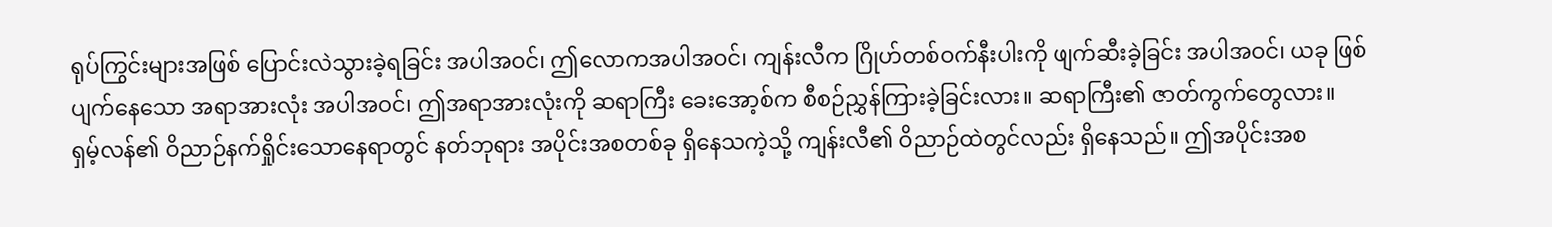ရုပ်ကြွင်းများအဖြစ် ပြောင်းလဲသွားခဲ့ရခြင်း အပါအဝင်၊ ဤလောကအပါအဝင်၊ ကျန်းလီက ဂြိုဟ်တစ်ဝက်နီးပါးကို ဖျက်ဆီးခဲ့ခြင်း အပါအဝင်၊ ယခု ဖြစ်ပျက်နေသော အရာအားလုံး အပါအဝင်၊ ဤအရာအားလုံးကို ဆရာကြီး ခေးအော့စ်က စီစဉ်ညွှန်ကြားခဲ့ခြင်းလား။ ဆရာကြီး၏ ဇာတ်ကွက်တွေလား။
ရှမ့်လန်၏ ဝိညာဉ်နက်ရှိုင်းသောနေရာတွင် နတ်ဘုရား အပိုင်းအစတစ်ခု ရှိနေသကဲ့သို့ ကျန်းလီ၏ ဝိညာဉ်ထဲတွင်လည်း ရှိနေသည်။ ဤအပိုင်းအစ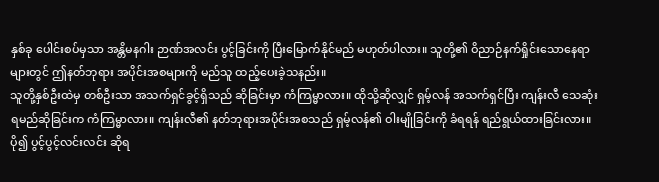နှစ်ခု ပေါင်းစပ်မှသာ အန္တိမနဂါး ဉာဏ်အလင်း ပွင့်ခြင်းကို ပြီးမြောက်နိုင်မည် မဟုတ်ပါလား။ သူတို့၏ ဝိညာဉ်နက်ရှိုင်းသောနေရာများတွင် ဤနတ်ဘုရား အပိုင်းအစများကို မည်သူ ထည့်ပေးခဲ့သနည်း။
သူတို့နှစ်ဦးထဲမှ တစ်ဦးသာ အသက်ရှင်ခွင့်ရှိသည် ဆိုခြင်းမှာ ကံကြမ္မာလား။ ထိုသို့ဆိုလျှင် ရှမ့်လန် အသက်ရှင်ပြီး ကျန်းလီ သေဆုံးရမည်ဆိုခြင်းက ကံကြမ္မာလား။ ကျန်းလီ၏ နတ်ဘုရားအပိုင်းအစသည် ရှမ့်လန်၏ ဝါးမျိုခြင်းကို ခံရရန် ရည်ရွယ်ထားခြင်းလား။
ပို၍ ပွင့်ပွင့်လင်းလင်း ဆိုရ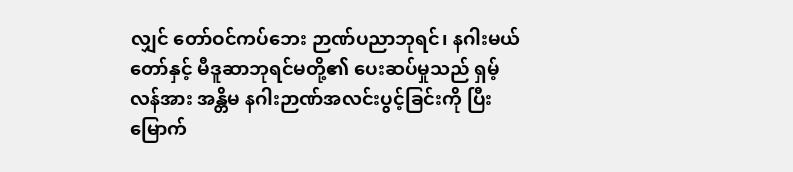လျှင် တော်ဝင်ကပ်ဘေး ဉာဏ်ပညာဘုရင်၊ နဂါးမယ်တော်နှင့် မီဒူဆာဘုရင်မတို့၏ ပေးဆပ်မှုသည် ရှမ့်လန်အား အန္တိမ နဂါးဉာဏ်အလင်းပွင့်ခြင်းကို ပြီးမြောက်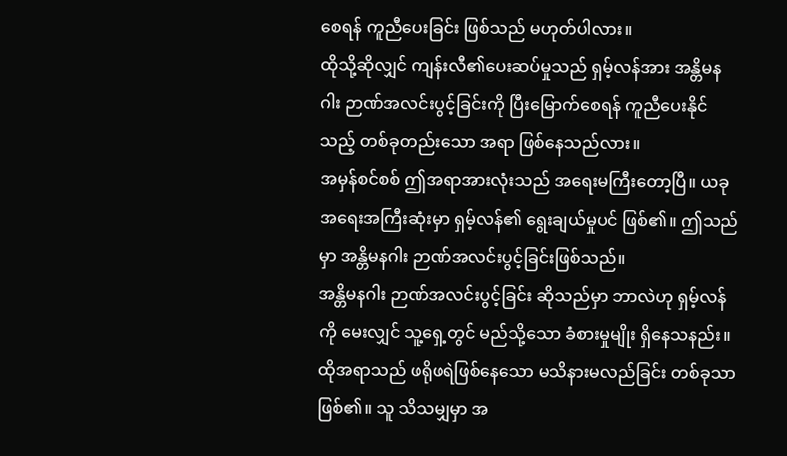စေရန် ကူညီပေးခြင်း ဖြစ်သည် မဟုတ်ပါလား။
ထိုသို့ဆိုလျှင် ကျန်းလီ၏ပေးဆပ်မှုသည် ရှမ့်လန်အား အန္တိမနဂါး ဉာဏ်အလင်းပွင့်ခြင်းကို ပြီးမြောက်စေရန် ကူညီပေးနိုင်သည့် တစ်ခုတည်းသော အရာ ဖြစ်နေသည်လား။
အမှန်စင်စစ် ဤအရာအားလုံးသည် အရေးမကြီးတော့ပြီ။ ယခု အရေးအကြီးဆုံးမှာ ရှမ့်လန်၏ ရွေးချယ်မှုပင် ဖြစ်၏။ ဤသည်မှာ အန္တိမနဂါး ဉာဏ်အလင်းပွင့်ခြင်းဖြစ်သည်။
အန္တိမနဂါး ဉာဏ်အလင်းပွင့်ခြင်း ဆိုသည်မှာ ဘာလဲဟု ရှမ့်လန်ကို မေးလျှင် သူ့ရှေ့တွင် မည်သို့သော ခံစားမှုမျိုး ရှိနေသနည်း။ ထိုအရာသည် ဖရိုဖရဲဖြစ်နေသော မသိနားမလည်ခြင်း တစ်ခုသာ ဖြစ်၏။ သူ သိသမျှမှာ အ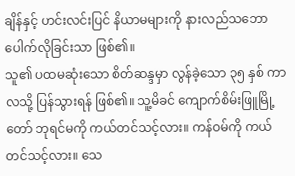ချိန်နှင့် ဟင်းလင်းပြင် နိယာမများကို နားလည်သဘောပေါက်လိုခြင်းသာ ဖြစ်၏။
သူ၏ ပထမဆုံးသော စိတ်ဆန္ဒမှာ လွန်ခဲ့သော ၃၅ နှစ် ကာလသို့ ပြန်သွားရန် ဖြစ်၏။ သူ့မိခင် ကျောက်စိမ်းဖြူမြို့တော် ဘုရင်မကို ကယ်တင်သင့်လား။ ကန်ဝမ်ကို ကယ်တင်သင့်လား။ သေ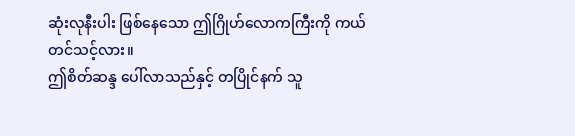ဆုံးလုနီးပါး ဖြစ်နေသော ဤဂြိုဟ်လောကကြီးကို ကယ်တင်သင့်လား။
ဤစိတ်ဆန္ဒ ပေါ်လာသည်နှင့် တပြိုင်နက် သူ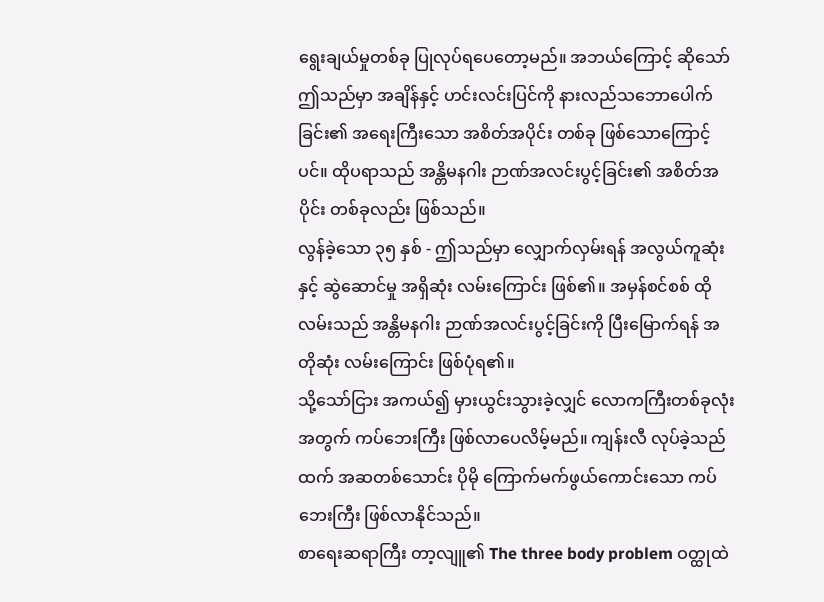ရွေးချယ်မှုတစ်ခု ပြုလုပ်ရပေတော့မည်။ အဘယ်ကြောင့် ဆိုသော် ဤသည်မှာ အချိန်နှင့် ဟင်းလင်းပြင်ကို နားလည်သဘောပေါက်ခြင်း၏ အရေးကြီးသော အစိတ်အပိုင်း တစ်ခု ဖြစ်သောကြောင့်ပင်။ ထိုပရာသည် အန္တိမနဂါး ဉာဏ်အလင်းပွင့်ခြင်း၏ အစိတ်အပိုင်း တစ်ခုလည်း ဖြစ်သည်။
လွန်ခဲ့သော ၃၅ နှစ် - ဤသည်မှာ လျှောက်လှမ်းရန် အလွယ်ကူဆုံးနှင့် ဆွဲဆောင်မှု အရှိဆုံး လမ်းကြောင်း ဖြစ်၏။ အမှန်စင်စစ် ထိုလမ်းသည် အန္တိမနဂါး ဉာဏ်အလင်းပွင့်ခြင်းကို ပြီးမြောက်ရန် အတိုဆုံး လမ်းကြောင်း ဖြစ်ပုံရ၏။
သို့သော်ငြား အကယ်၍ မှားယွင်းသွားခဲ့လျှင် လောကကြီးတစ်ခုလုံးအတွက် ကပ်ဘေးကြီး ဖြစ်လာပေလိမ့်မည်။ ကျန်းလီ လုပ်ခဲ့သည်ထက် အဆတစ်သောင်း ပိုမို ကြောက်မက်ဖွယ်ကောင်းသော ကပ်ဘေးကြီး ဖြစ်လာနိုင်သည်။
စာရေးဆရာကြီး တာ့လျူ၏ The three body problem ဝတ္ထုထဲ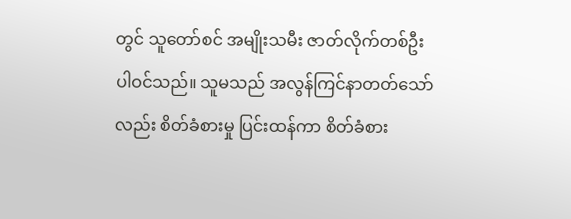တွင် သူတော်စင် အမျိုးသမီး ဇာတ်လိုက်တစ်ဦး ပါဝင်သည်။ သူမသည် အလွန်ကြင်နာတတ်သော်လည်း စိတ်ခံစားမှု ပြင်းထန်ကာ စိတ်ခံစား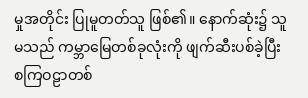မှုအတိုင်း ပြုမူတတ်သူ ဖြစ်၏။ နောက်ဆုံး၌ သူမသည် ကမ္ဘာမြေတစ်ခုလုံးကို ဖျက်ဆီးပစ်ခဲ့ပြီး စကြဝဠာတစ်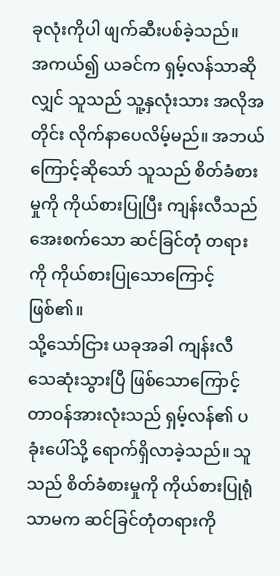ခုလုံးကိုပါ ဖျက်ဆီးပစ်ခဲ့သည်။
အကယ်၍ ယခင်က ရှမ့်လန်သာဆိုလျှင် သူသည် သူ့နှလုံးသား အလိုအတိုင်း လိုက်နာပေလိမ့်မည်။ အဘယ်ကြောင့်ဆိုသော် သူသည် စိတ်ခံစားမှုကို ကိုယ်စားပြုပြီး ကျန်းလီသည် အေးစက်သော ဆင်ခြင်တုံ တရားကို ကိုယ်စားပြုသောကြောင့် ဖြစ်၏။
သို့သော်ငြား ယခုအခါ ကျန်းလီ သေဆုံးသွားပြီ ဖြစ်သောကြောင့် တာဝန်အားလုံးသည် ရှမ့်လန်၏ ပခုံးပေါ်သို့ ရောက်ရှိလာခဲ့သည်။ သူသည် စိတ်ခံစားမှုကို ကိုယ်စားပြုရုံသာမက ဆင်ခြင်တုံတရားကို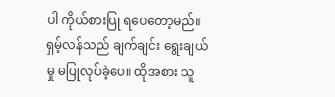ပါ ကိုယ်စားပြု ရပေတော့မည်။
ရှမ့်လန်သည် ချက်ချင်း ရွေးချယ်မှု မပြုလုပ်ခဲ့ပေ။ ထိုအစား သူ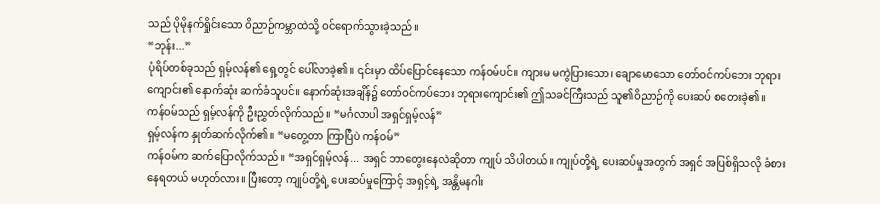သည် ပိုမိုနက်ရှိုင်းသော ဝိညာဉ်ကမ္ဘာထဲသို့ ဝင်ရောက်သွားခဲ့သည်။
“ဘုန်း...”
ပုံရိပ်တစ်ခုသည် ရှမ့်လန်၏ ရှေ့တွင် ပေါ်လာခဲ့၏။ ၎င်းမှာ ထိပ်ပြောင်နေသော ကန်ဝမ်ပင်။ ကျားမ မကွဲပြားသော၊ ချောမောသော တော်ဝင်ကပ်ဘေး ဘုရားကျောင်း၏ နောက်ဆုံး ဆက်ခံသူပင်။ နောက်ဆုံးအချိန်၌ တော်ဝင်ကပ်ဘေး ဘုရားကျောင်း၏ ဤသခင်ကြီးသည် သူ၏ဝိညာဉ်ကို ပေးဆပ် စတေးခဲ့၏။
ကန်ဝမ်သည် ရှမ့်လန်ကို ဦးညွှတ်လိုက်သည်။ “မင်္ဂလာပါ အရှင်ရှမ့်လန်”
ရှမ့်လန်က နှုတ်ဆက်လိုက်၏။ “မတွေ့တာ ကြာပြီပဲ ကန်ဝမ်”
ကန်ဝမ်က ဆက်ပြောလိုက်သည်။ “အရှင်ရှမ့်လန်... အရှင် ဘာတွေးနေလဲဆိုတာ ကျုပ် သိပါတယ်။ ကျုပ်တို့ရဲ့ ပေးဆပ်မှုအတွက် အရှင် အပြစ်ရှိသလို ခံစားနေရတယ် မဟုတ်လား။ ပြီးတော့ ကျုပ်တို့ရဲ့ ပေးဆပ်မှုကြောင့် အရှင့်ရဲ့ အန္တိမနဂါး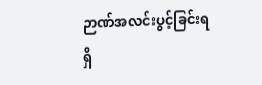ဉာဏ်အလင်းပွင့်ခြင်းရရှိ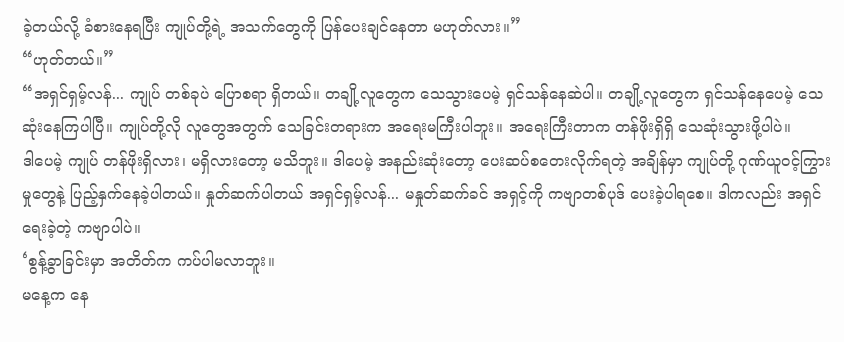ခဲ့တယ်လို့ ခံစားနေရပြီး ကျုပ်တို့ရဲ့ အသက်တွေကို ပြန်ပေးချင်နေတာ မဟုတ်လား။”
“ဟုတ်တယ်။”
“အရှင်ရှမ့်လန်... ကျုပ် တစ်ခုပဲ ပြောစရာ ရှိတယ်။ တချို့လူတွေက သေသွားပေမဲ့ ရှင်သန်နေဆဲပါ။ တချို့လူတွေက ရှင်သန်နေပေမဲ့ သေဆုံးနေကြပါပြီ။ ကျုပ်တို့လို လူတွေအတွက် သေခြင်းတရားက အရေးမကြီးပါဘူး။ အရေးကြီးတာက တန်ဖိုးရှိရှိ သေဆုံးသွားဖို့ပါပဲ။
ဒါပေမဲ့ ကျုပ် တန်ဖိုးရှိလား၊ မရှိလားတော့ မသိဘူး။ ဒါပေမဲ့ အနည်းဆုံးတော့ ပေးဆပ်စတေးလိုက်ရတဲ့ အချိန်မှာ ကျုပ်တို့ ဂုဏ်ယူဝင့်ကြွားမှုတွေနဲ့ ပြည့်နှက်နေခဲ့ပါတယ်။ နှုတ်ဆက်ပါတယ် အရှင်ရှမ့်လန်... မနှုတ်ဆက်ခင် အရှင့်ကို ကဗျာတစ်ပုဒ် ပေးခဲ့ပါရစေ။ ဒါကလည်း အရှင် ရေးခဲ့တဲ့ ကဗျာပါပဲ။
‘စွန့်ခွာခြင်းမှာ အတိတ်က ကပ်ပါမလာဘူး။
မနေ့က နေ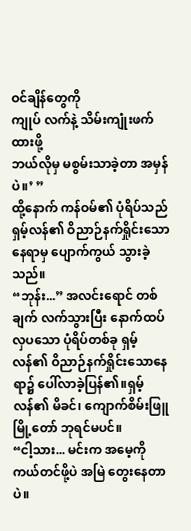ဝင်ချိန်တွေကို
ကျုပ် လက်နဲ့ သိမ်းကျုံးဖက်ထားဖို့
ဘယ်လိုမှ မစွမ်းသာခဲ့တာ အမှန်ပဲ။’ ”
ထို့နောက် ကန်ဝမ်၏ ပုံရိပ်သည် ရှမ့်လန်၏ ဝိညာဉ်နက်ရှိုင်းသော နေရာမှ ပျောက်ကွယ် သွားခဲ့သည်။
“ဘုန်း...” အလင်းရောင် တစ်ချက် လက်သွားပြီး နောက်ထပ် လှပသော ပုံရိပ်တစ်ခု ရှမ့်လန်၏ ဝိညာဉ်နက်ရှိုင်းသောနေရာ၌ ပေါ်လာခဲ့ပြန်၏။ရှမ့်လန်၏ မိခင်၊ ကျောက်စိမ်းဖြူမြို့တော် ဘုရင်မပင်။
“ငါ့သား... မင်းက အမေ့ကို ကယ်တင်ဖို့ပဲ အမြဲ တွေးနေတာပဲ။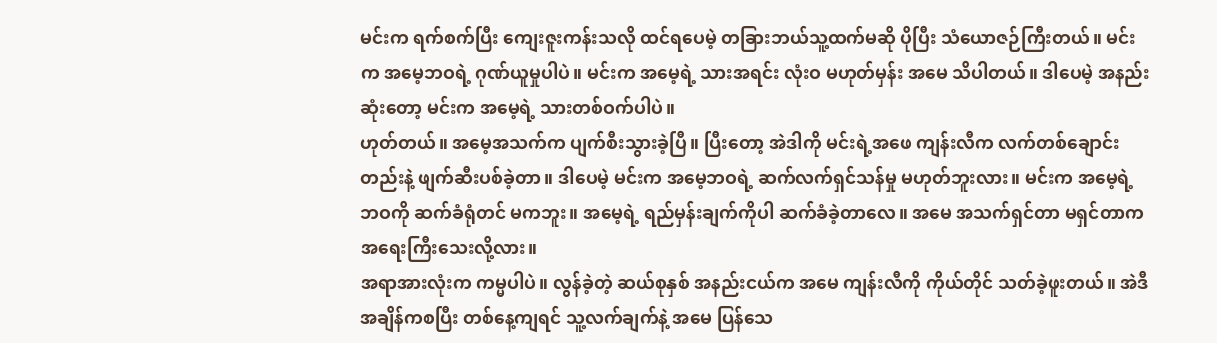မင်းက ရက်စက်ပြီး ကျေးဇူးကန်းသလို ထင်ရပေမဲ့ တခြားဘယ်သူ့ထက်မဆို ပိုပြီး သံယောဇဉ်ကြီးတယ်။ မင်းက အမေ့ဘဝရဲ့ ဂုဏ်ယူမှုပါပဲ။ မင်းက အမေ့ရဲ့ သားအရင်း လုံးဝ မဟုတ်မှန်း အမေ သိပါတယ်။ ဒါပေမဲ့ အနည်းဆုံးတော့ မင်းက အမေ့ရဲ့ သားတစ်ဝက်ပါပဲ။
ဟုတ်တယ်။ အမေ့အသက်က ပျက်စီးသွားခဲ့ပြီ။ ပြီးတော့ အဲဒါကို မင်းရဲ့အဖေ ကျန်းလီက လက်တစ်ချောင်း တည်းနဲ့ ဖျက်ဆီးပစ်ခဲ့တာ။ ဒါပေမဲ့ မင်းက အမေ့ဘဝရဲ့ ဆက်လက်ရှင်သန်မှု မဟုတ်ဘူးလား။ မင်းက အမေ့ရဲ့ ဘဝကို ဆက်ခံရုံတင် မကဘူး။ အမေ့ရဲ့ ရည်မှန်းချက်ကိုပါ ဆက်ခံခဲ့တာလေ။ အမေ အသက်ရှင်တာ မရှင်တာက အရေးကြီးသေးလို့လား။
အရာအားလုံးက ကမ္မပါပဲ။ လွန်ခဲ့တဲ့ ဆယ်စုနှစ် အနည်းငယ်က အမေ ကျန်းလီကို ကိုယ်တိုင် သတ်ခဲ့ဖူးတယ်။ အဲဒီအချိန်ကစပြီး တစ်နေ့ကျရင် သူ့လက်ချက်နဲ့ အမေ ပြန်သေ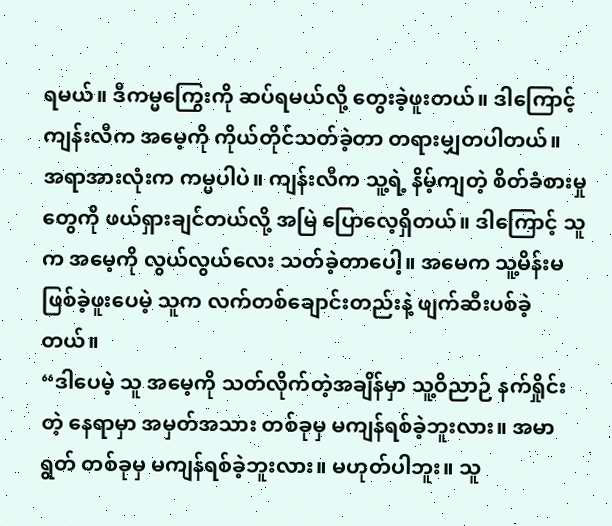ရမယ်။ ဒီကမ္မကြွေးကို ဆပ်ရမယ်လို့ တွေးခဲ့ဖူးတယ်။ ဒါကြောင့် ကျန်းလီက အမေ့ကို ကိုယ်တိုင်သတ်ခဲ့တာ တရားမျှတပါတယ်။
အရာအားလုံးက ကမ္မပါပဲ။ ကျန်းလီက သူ့ရဲ့ နိမ့်ကျတဲ့ စိတ်ခံစားမှုတွေကို ဖယ်ရှားချင်တယ်လို့ အမြဲ ပြောလေ့ရှိတယ်။ ဒါကြောင့် သူက အမေ့ကို လွယ်လွယ်လေး သတ်ခဲ့တာပေါ့။ အမေက သူ့မိန်းမ ဖြစ်ခဲ့ဖူးပေမဲ့ သူက လက်တစ်ချောင်းတည်းနဲ့ ဖျက်ဆီးပစ်ခဲ့တယ်။
“ဒါပေမဲ့ သူ အမေ့ကို သတ်လိုက်တဲ့အချိန်မှာ သူ့ဝိညာဉ် နက်ရှိုင်းတဲ့ နေရာမှာ အမှတ်အသား တစ်ခုမှ မကျန်ရစ်ခဲ့ဘူးလား။ အမာရွတ် တစ်ခုမှ မကျန်ရစ်ခဲ့ဘူးလား။ မဟုတ်ပါဘူး။ သူ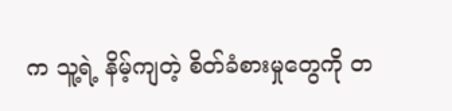က သူ့ရဲ့ နိမ့်ကျတဲ့ စိတ်ခံစားမှုတွေကို တ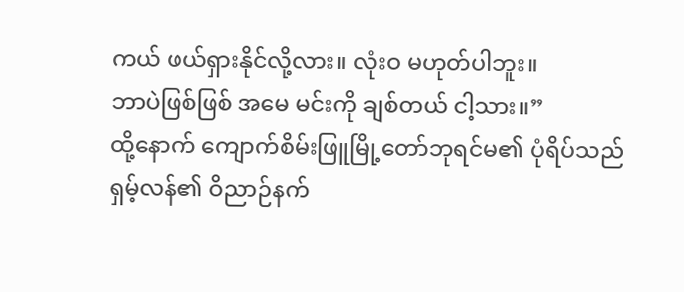ကယ် ဖယ်ရှားနိုင်လို့လား။ လုံးဝ မဟုတ်ပါဘူး။
ဘာပဲဖြစ်ဖြစ် အမေ မင်းကို ချစ်တယ် ငါ့သား။”
ထို့နောက် ကျောက်စိမ်းဖြူမြို့တော်ဘုရင်မ၏ ပုံရိပ်သည် ရှမ့်လန်၏ ဝိညာဉ်နက်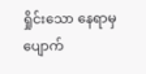ရှိုင်းသော နေရာမှ ပျောက်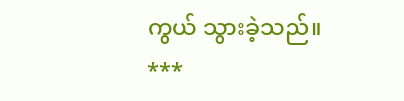ကွယ် သွားခဲ့သည်။
***